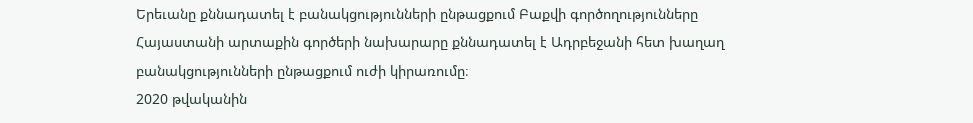Երեւանը քննադատել է բանակցությունների ընթացքում Բաքվի գործողությունները
Հայաստանի արտաքին գործերի նախարարը քննադատել է Ադրբեջանի հետ խաղաղ բանակցությունների ընթացքում ուժի կիրառումը։
2020 թվականին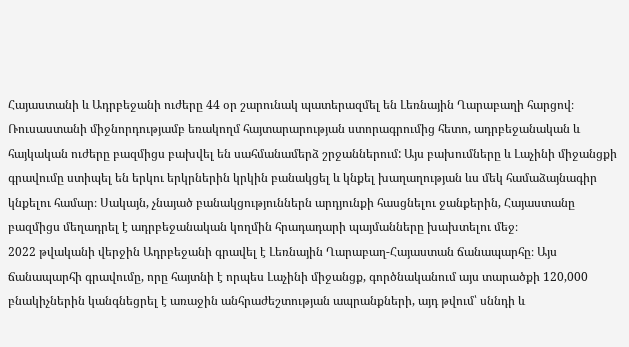Հայաստանի և Ադրբեջանի ուժերը 44 օր շարունակ պատերազմել են Լեռնային Ղարաբաղի հարցով։ Ռուսաստանի միջնորդությամբ եռակողմ հայտարարության ստորագրումից հետո, ադրբեջանական և հայկական ուժերը բազմիցս բախվել են սահմանամերձ շրջաններում: Այս բախումները և Լաչինի միջանցքի գրավումը ստիպել են երկու երկրներին կրկին բանակցել և կնքել խաղաղության ևս մեկ համաձայնագիր կնքելու համար։ Սակայն, չնայած բանակցություններն արդյունքի հասցնելու ջանքերին, Հայաստանը բազմիցս մեղադրել է ադրբեջանական կողմին հրադադարի պայմանները խախտելու մեջ։
2022 թվականի վերջին Ադրբեջանի գրավել է Լեռնային Ղարաբաղ-Հայաստան ճանապարհը։ Այս ճանապարհի գրավումը, որը հայտնի է որպես Լաչինի միջանցք, գործնականում այս տարածքի 120,000 բնակիչներին կանգնեցրել է առաջին անհրաժեշտության ապրանքների, այդ թվում՝ սննդի և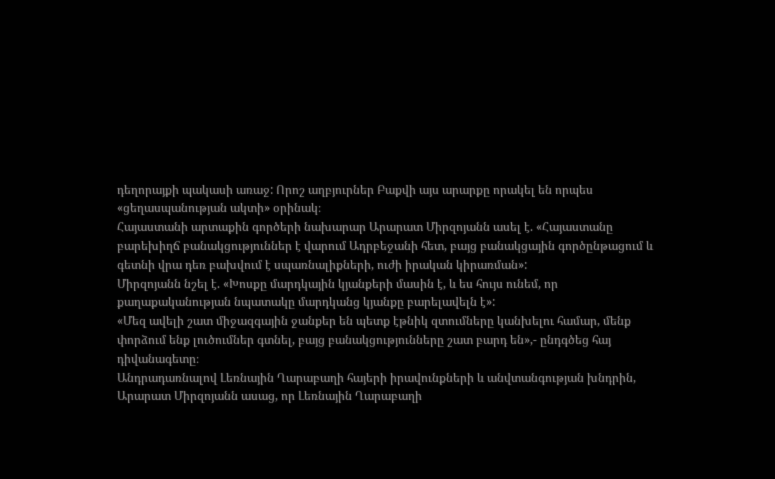դեղորայքի պակասի առաջ: Որոշ աղբյուրներ Բաքվի այս արարքը որակել են որպես «ցեղասպանության ակտի» օրինակ։
Հայաստանի արտաքին գործերի նախարար Արարատ Միրզոյանն ասել է. «Հայաստանը բարեխիղճ բանակցություններ է վարում Ադրբեջանի հետ, բայց բանակցային գործընթացում և գետնի վրա դեռ բախվում է սպառնալիքների, ուժի իրական կիրառման»:
Միրզոյանն նշել է. «Խոսքը մարդկային կյանքերի մասին է, և ես հույս ունեմ, որ քաղաքականության նպատակը մարդկանց կյանքը բարելավելն է»:
«Մեզ ավելի շատ միջազգային ջանքեր են պետք էթնիկ զտումները կանխելու համար, մենք փորձում ենք լուծումներ գտնել, բայց բանակցությունները շատ բարդ են»,- ընդգծեց հայ դիվանագետը։
Անդրադառնալով Լեռնային Ղարաբաղի հայերի իրավունքների և անվտանգության խնդրին, Արարատ Միրզոյանն ասաց, որ Լեռնային Ղարաբաղի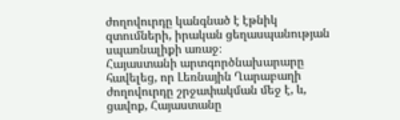ժողովուրդը կանգնած է էթնիկ զտումների, իրական ցեղասպանության սպառնալիքի առաջ։
Հայաստանի արտգործնախարարը հավելեց, որ Լեռնային Ղարաբաղի ժողովուրդը շրջափակման մեջ է, և, ցավոք, Հայաստանը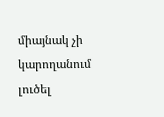միայնակ չի կարողանում լուծել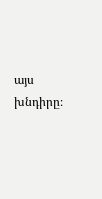այս խնդիրը։